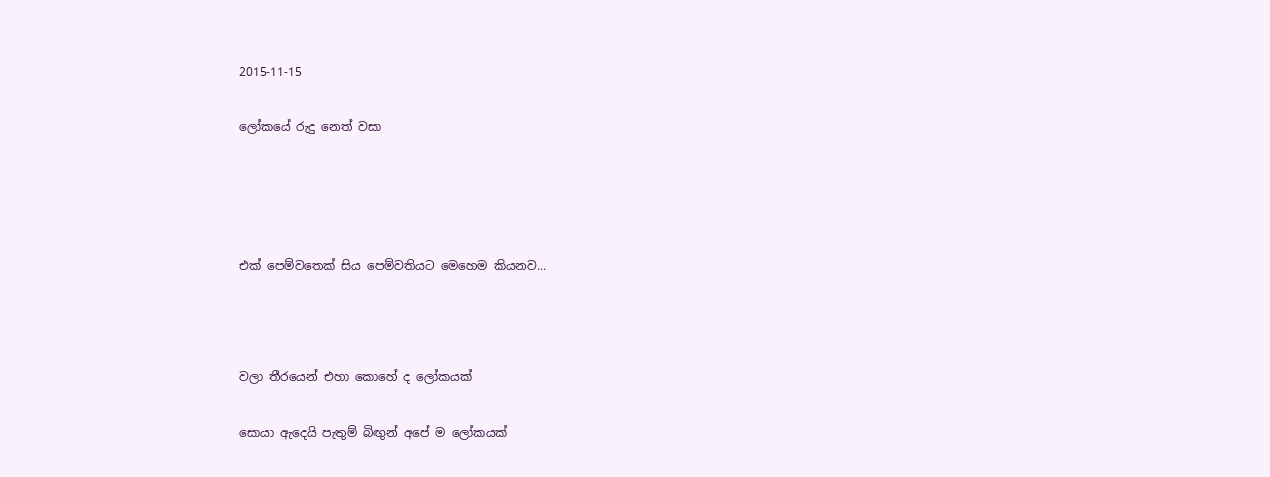2015-11-15

ලෝකයේ රුදු නෙත් වසා




එක් පෙම්වතෙක් සිය පෙම්වතියට මෙහෙම කියනව...



වලා තීරයෙන් එහා කොහේ ද ලෝකයක්

සොයා ඇදෙයි පැතුම් බිඟුන් අපේ ම ලෝකයක්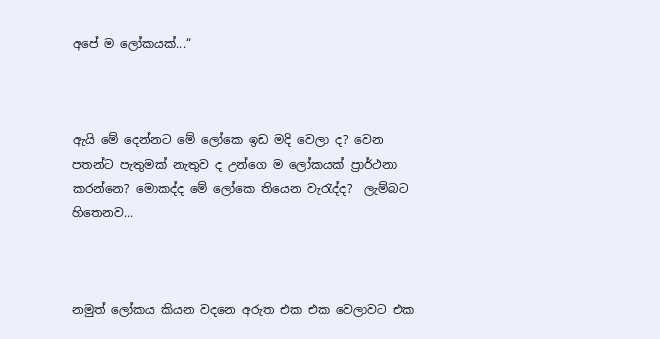අපේ ම ලෝකයක්...“



ඇයි මේ දෙන්නට මේ ලෝකෙ ඉඩ මදි වෙලා ද? වෙන පතන්ට පැතුමක් නැතුව ද උන්ගෙ ම ලෝකයක් ප්‍රාර්ථනා කරන්නෙ? මොකද්ද මේ ලෝකෙ තියෙන වැරැද්ද?  ලැම්බට හිතෙනව...



නමුත් ලෝකය කියන වදනෙ අරුත එක එක වෙලාවට එක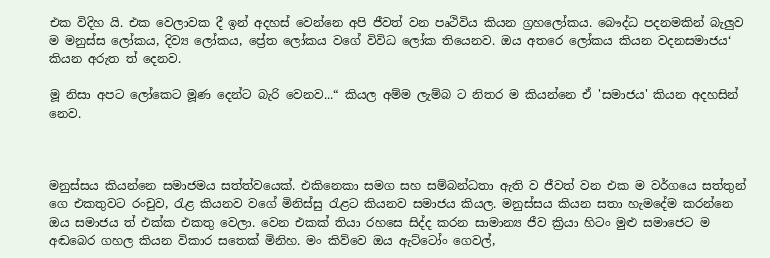එක විදිහ යි. එක වෙලාවක දී ඉන් අදහස් වෙන්නෙ අපි ජීවත් වන පෘථිවිය කියන ග්‍රහලෝකය. බෞද්ධ පදනමකින් බැලුව ම මනුස්ස ලෝකය, දිව්‍ය ලෝකය, ප්‍රේත ලෝකය වගේ විවිධ ලෝක තියෙනව. ඔය අතරෙ ලෝකය කියන වදනසමාජය‘ කියන අරුත ත් දෙනව.

මූ නිසා අපට ලෝකෙට මූණ දෙන්ට බැරි වෙනව...“ කියල අම්ම ලැම්බ ට නිතර ම කියන්නෙ ඒ 'සමාජය' කියන අදහසින් නෙව.



මනුස්සය කියන්නෙ සමාජමය සත්ත්වයෙක්. එකිනෙකා සමග සහ සම්බන්ධතා ඇති ව ජීවත් වන එක ම වර්ගයෙ සත්තුන් ගෙ එකතුවට රංචුව, රැළ කියනව වගේ මිනිස්සු රැළට කියනව සමාජය කියල. මනුස්සය කියන සතා හැමදේම කරන්නෙ ඔය සමාජය ත් එක්ක එකතු වෙලා. වෙන එකක් තියා රහසෙ සිද්ද කරන සාමාන්‍ය ජීව ක්‍රියා හිටං මුළු සමාජෙට ම අඬබෙර ගහල කියන විකාර සතෙක් මිනිහ. මං කිව්වෙ ඔය ඇට්ටෝං ගෙවල්,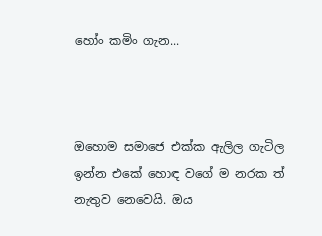හෝං කමිං ගැන...



ඔහොම සමාජෙ එක්ක ඇලිල ගැටිල ඉන්න එකේ හොඳ වගේ ම නරක ත් නැතුව නෙවෙයි. ඔය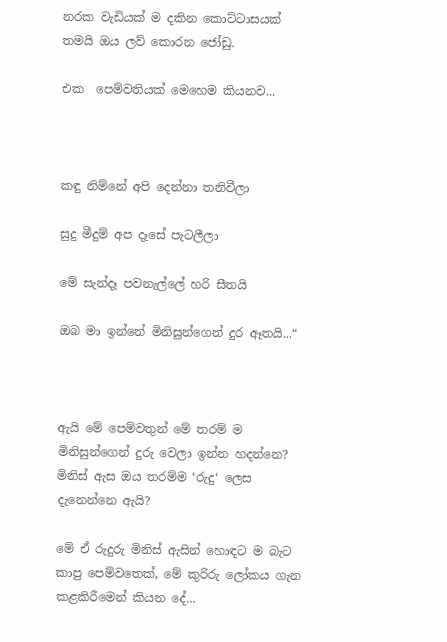නරක වැඩියක් ම දකින කොට්ටාසයක් තමයි ඔය ලව් කොරන ජෝඩු.

එක  පෙම්වතියක් මෙහෙම කියනව...



කඳු නිම්නේ අපි දෙන්නා තනිවීලා

සුදු මීදුම් අප දෑසේ පැටලීලා

මේ සැන්දෑ පවනැල්ලේ හරි සීතයි

ඔබ මා ඉන්නේ මිනිසුන්ගෙන් දුර ඈතයි...“



ඇයි මේ පෙම්වතුන් මේ තරම් ම මිනිසුන්ගෙන් දුරු වෙලා ඉන්න හදන්නෙ? මිනිස් ඇස ඔය තරම්ම ‘රුදු‘ ලෙස දැනෙන්නෙ ඇයි?

මේ ඒ රුදුරු මිනිස් ඇසින් හොඳට ම බැට කාපු පෙම්වතෙක්, මේ කුරිරු ලෝකය ගැන කළකිරීමෙන් කියන දේ...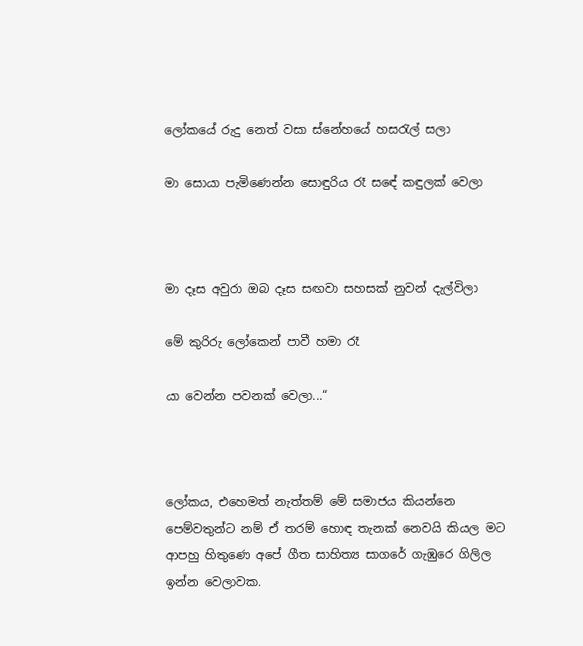ලෝකයේ රුදු නෙත් වසා ස්නේහයේ හසරැල් සලා

මා සොයා පැමිණෙන්න සොඳුරිය රෑ ස‍ඳේ කඳුලක් වෙලා



මා දෑස අවුරා ඔබ දෑස සඟවා සහසක් නුවන් දැල්විලා

මේ කුරිරු ලෝකෙන් පාවී හමා රෑ

යා වෙන්න පවනක් වෙලා...“



ලෝකය, එහෙමත් නැත්තම් මේ සමාජය කියන්නෙ පෙම්වතුන්ට නම් ඒ තරම් හොඳ තැනක් නෙවයි කියල මට ආපහු හිතුණෙ අපේ ගීත සාහිත්‍ය සාගරේ ගැඹුරෙ ගිලිල ඉන්න වෙලාවක.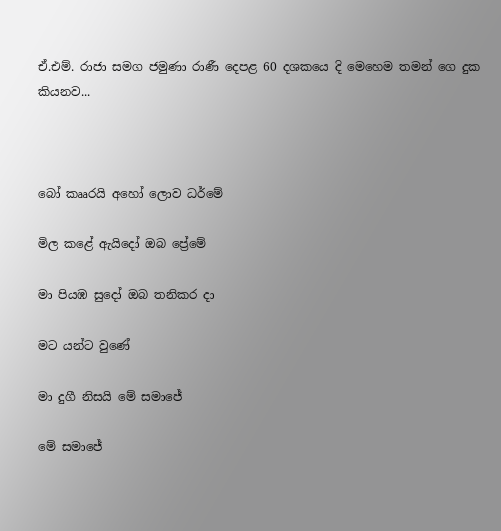ඒ.එම්. රාජා සමග ජමුණා රාණී දෙපළ 60 දශකයෙ දි මෙහෙම තමන් ගෙ දුක කියනව...



බෝ කෲරයි අහෝ ලොව ධර්මේ

මිල කළේ ඇයිදෝ ඔබ ප්‍රේමේ

මා පියඹ සුදෝ ඔබ තනිකර දා

මට යන්ට වුණේ

මා දුගී නිසයි මේ සමාජේ

මේ සමාජේ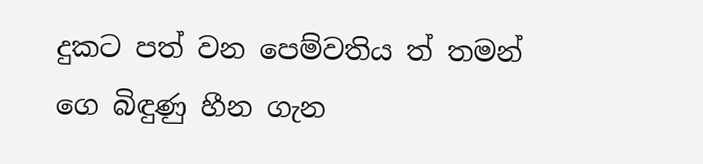දුකට පත් වන පෙම්වතිය ත් තමන් ගෙ බිඳුණු හීන ගැන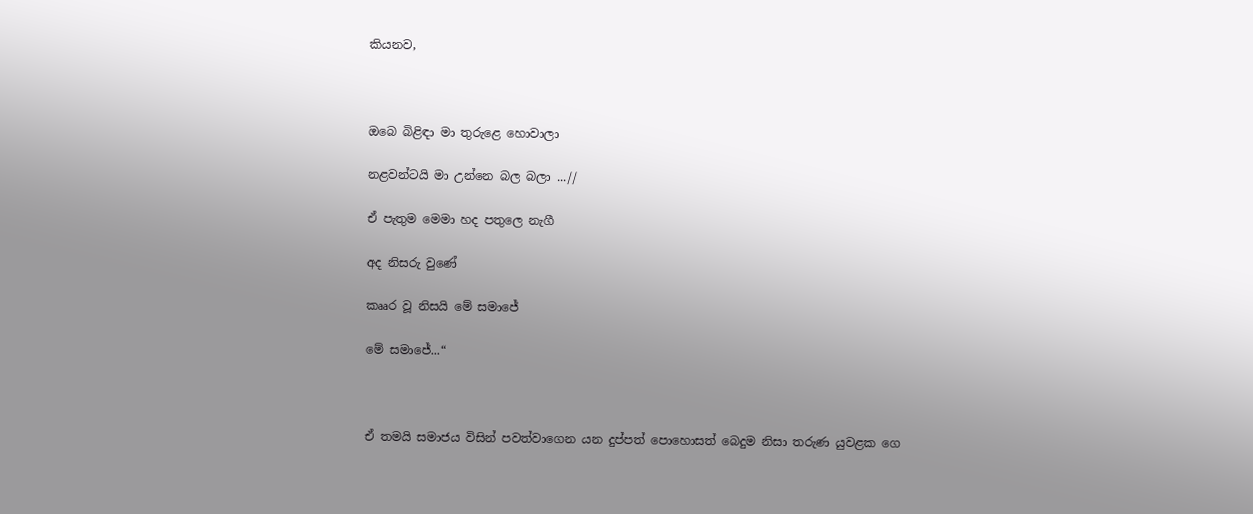කියනව,



ඔබෙ බිළිඳා මා තුරුළෙ හොවාලා

නළවන්ටයි මා උන්නෙ බල බලා ...//

ඒ පැතුම මෙමා හද පතුලෙ නැගී

අද නිසරු වුණේ

කෲර වූ නිසයි මේ සමාජේ

මේ සමාජේ...“



ඒ තමයි සමාජය විසින් පවත්වාගෙන යන දුප්පත් පොහොසත් බෙදුම නිසා තරුණ යුවළක ගෙ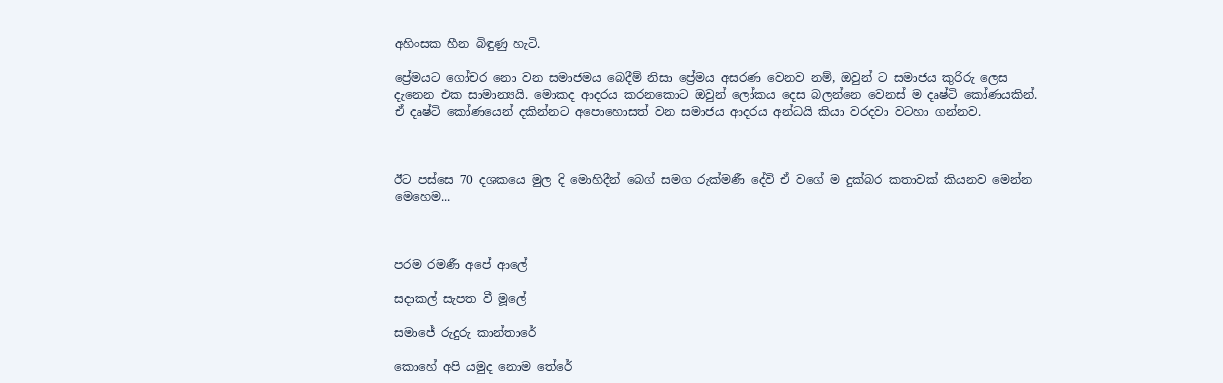අහිංසක හීන බිඳුණු හැටි.

ප්‍රේමයට ගෝචර නො වන සමාජමය බෙදීම් නිසා ප්‍රේමය අසරණ වෙනව නම්, ඔවුන් ට සමාජය කුරිරු ලෙස දැනෙන එක සාමාන්‍යයි. මොකද ආදරය කරනකොට ඔවුන් ලෝකය දෙස බලන්නෙ වෙනස් ම දෘෂ්ටි කෝණයකින්. ඒ දෘෂ්ටි කෝණයෙන් දකින්නට අපොහොසත් වන සමාජය ආදරය අන්ධයි කියා වරදවා වටහා ගන්නව.



ඊට පස්සෙ 70 දශකයෙ මුල දි මොහිදීන් බෙග් සමග රුක්මණී දේවි ඒ වගේ ම දුක්බර කතාවක් කියනව මෙන්න මෙහෙම...



පරම රමණී අපේ ආලේ

සදාකල් සැපත වී මූලේ

සමාජේ රුදුරු කාන්තාරේ

කොහේ අපි යමුද නොම තේරේ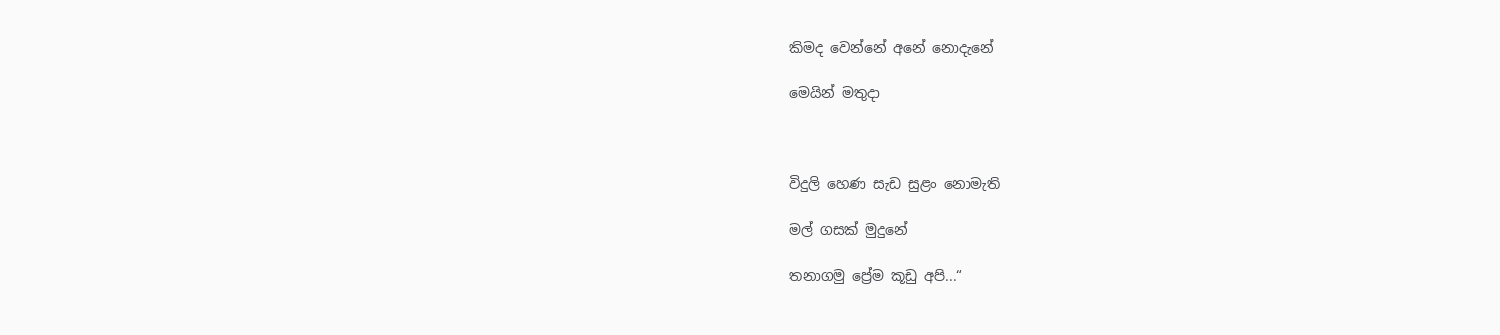කිමද වෙන්නේ අනේ නොදැනේ

මෙයින් මතුදා



විදුලි හෙණ සැඩ සුළං නොමැති

මල් ගසක් මුදුනේ

තනාගමු ප්‍රේම කූඩු අපි...“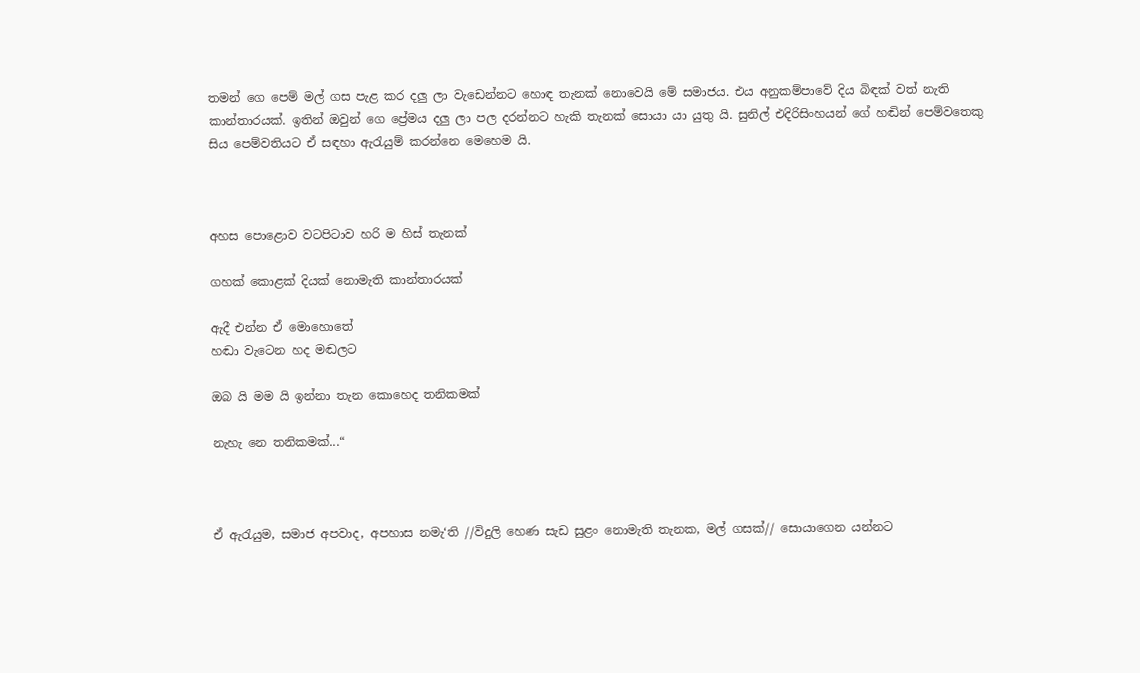තමන් ගෙ පෙම් මල් ගස පැළ කර දලු ලා වැඩෙන්නට හොඳ තැනක් නොවෙයි මේ සමාජය. එය අනුකම්පාවේ දිය බිඳක් වත් නැති කාන්තාරයක්. ඉතින් ඔවුන් ගෙ ප්‍රේමය දලු ලා පල දරන්නට හැකි තැනක් සොයා යා යුතු යි. සුනිල් එදිරිසිංහයන් ගේ හඬින් පෙම්වතෙකු සිය පෙම්වතියට ඒ සඳහා ඇරැයුම් කරන්නෙ මෙහෙම යි.



අහස පොළොව වටපිටාව හරි ම හිස් තැනක්

ගහක් කොළක් දියක් නොමැති කාන්තාරයක්

ඇදී එන්න ඒ මොහොතේ
හඬා වැටෙන හද මඬලට

ඔබ යි මම යි ඉන්නා තැන කොහෙද තනිකමක්

නැහැ නෙ තනිකමක්...“



ඒ ඇරැයුම, සමාජ අපවාද, අපහාස නමැ‘ති //විදුලි හෙණ සැඩ සුළං නොමැති තැනක, මල් ගසක්// සොයාගෙන යන්නට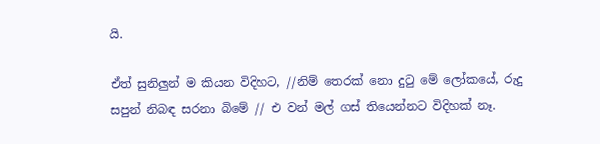යි.

ඒත් සුනිලුන් ම කියන විදිහට, //නිම් තෙරක් නො දුටු මේ ලෝකයේ, රුදු සපුන් නිබඳ සරනා බිමේ // එ වන් මල් ගස් තියෙන්නට විදිහක් නෑ.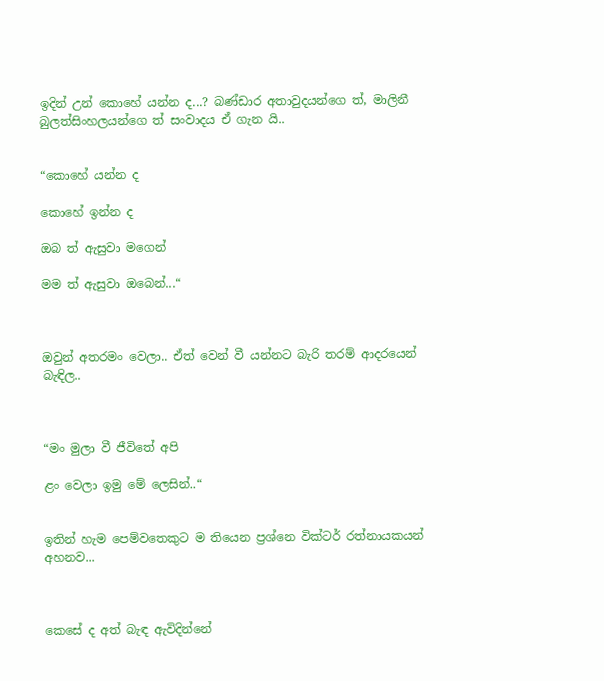ඉදින් උන් කොහේ යන්න ද...? බණ්ඩාර අතාවුදයන්ගෙ ත්, මාලිනී බුලත්සිංහලයන්ගෙ ත් සංවාදය ඒ ගැන යි..


“කොහේ යන්න ද

කොහේ ඉන්න ද

ඔබ ත් ඇසුවා මගෙන්

මම ත් ඇසුවා ඔබෙන්...“



ඔවුන් අතරමං වෙලා.. ඒත් වෙන් වී යන්නට බැරි තරම් ආදරයෙන් බැඳිල..



“මං මුලා වී ජීවිතේ අපි

ළං වෙලා ඉමු මේ ලෙසින්..“


ඉතින් හැම පෙම්වතෙකුට ම තියෙන ප්‍රශ්නෙ වික්ටර් රත්නායකයන් අහනව...



කෙසේ ද අත් බැඳ ඇවිදින්නේ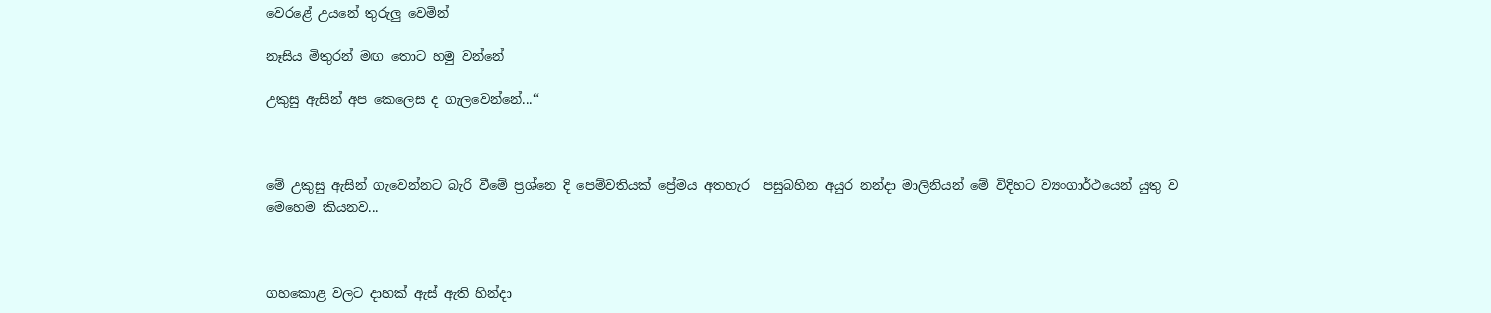වෙරළේ උයනේ තුරුලු වෙමින්

නෑසිය මිතුරන් මඟ තොට හමු වන්නේ

උකුසු ඇසින් අප කෙලෙස ද ගැලවෙන්නේ...“



මේ උකුසු ඇසින් ගැවෙන්නට බැරි වීමේ ප්‍රශ්නෙ දි පෙම්වතියක් ප්‍රේමය අතහැර  පසුබහින අයුර නන්දා මාලිනියන් මේ විදිහට ව්‍යංගාර්ථයෙන් යුතු ව මෙහෙම කියනව...



ගහකොළ වලට දාහක් ඇස් ඇති හින්දා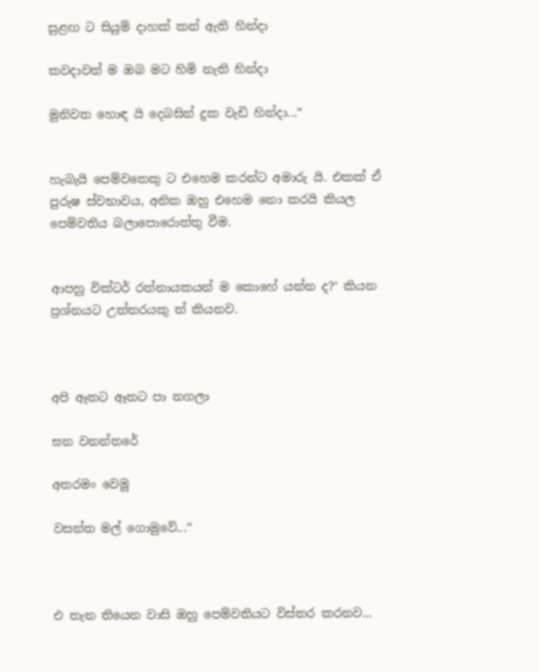සුළඟ ට සියුම් දාහක් කන් ඇති හින්දා

කවදාවත් ම ඔබ මට හිමි නැති හින්දා

මුනිවත හොඳ යි දෙබසින් දුක වැඩි හින්දා...“


හැබැයි පෙම්වතෙකු ට එහෙම කරන්ට අමාරු යි. එකක් ඒ පුරුෂ ස්වභාවය, අනික ඔහු එහෙම නො කරයි කියල පෙම්වතිය බලාපොරොත්තු වීම.


ආපහු වික්ටර් රත්නායකයන් ම කොහේ යන්න ද?‘ කියන ප්‍රශ්නයට උත්තරයකු ත් කියනව.



අපි ඈතට ඈතට පා නගලා

ඝන වනන්තරේ

අතරමං වෙමු

වසන්ත මල් ගොමුවේ...“



එ තැන තියෙන වාසි ඔහු පෙම්වතියට විස්තර කරනව...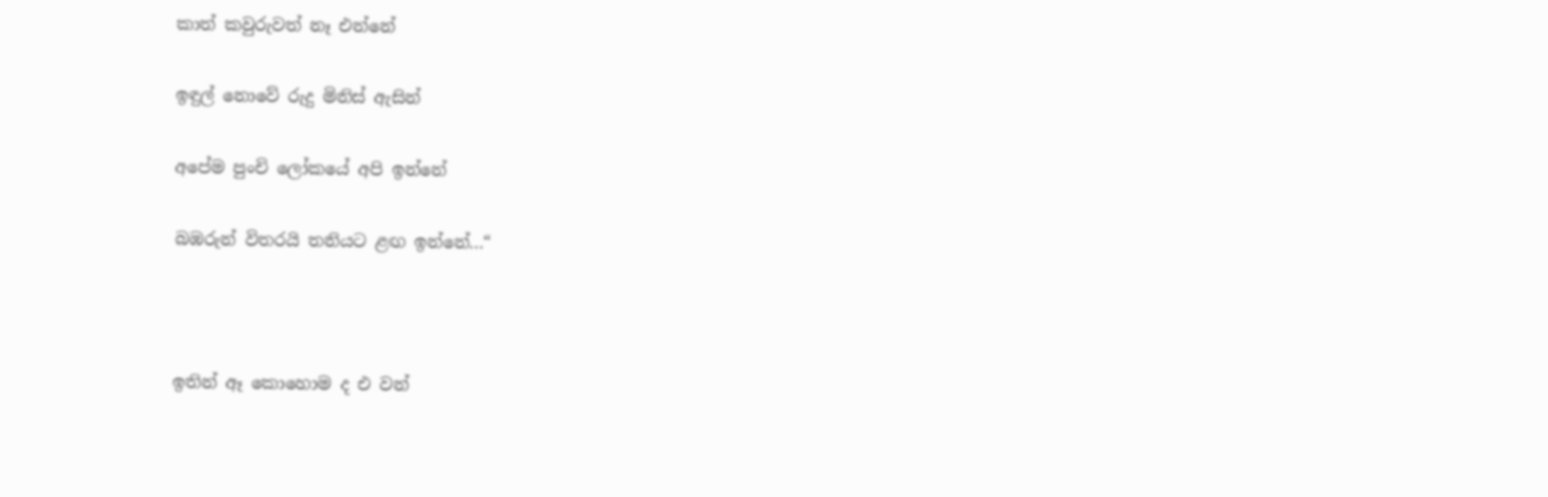කාත් කවුරුවත් නෑ එන්නේ

ඉඳුල් නොවේ රුදු මිනිස් ඇසින්

අපේම පුංචි ලෝකයේ අපි ඉන්නේ

බඹරුන් විතරයි තනියට ළඟ ඉන්නේ...“



ඉතින් ඈ කොහොම ද එ වන්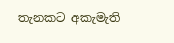තැනකට අකැමැති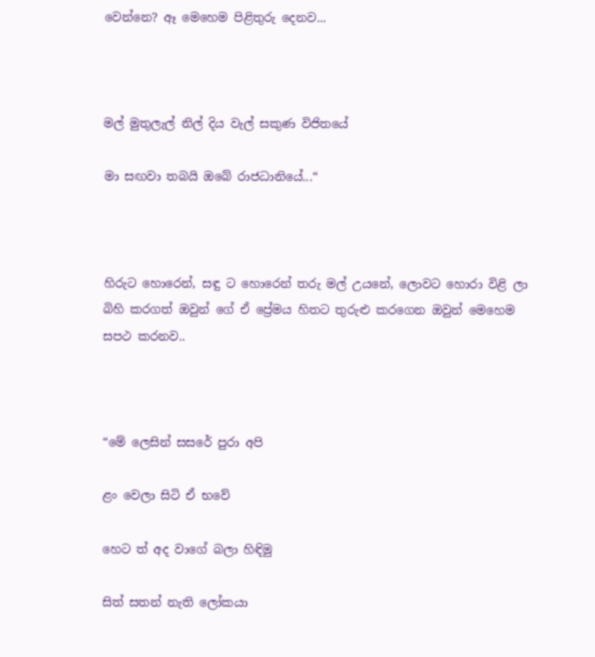වෙන්නෙ? ඈ මෙහෙම පිළිතුරු දෙනව...



මල් මුතුලැල් නිල් දිය වැල් සකුණ විජිතයේ

මා සඟවා තබයි ඔබේ රාජධානියේ...“



හිරුට හොරෙන්, සඳු ට හොරෙන් තරු මල් උයනේ, ලොවට හොරා විළි ලා බිහි කරගත් ඔවුන් ගේ ඒ ප්‍රේමය හිතට තුරුළු කරගෙන ඔවුන් මෙහෙම සපථ කරනව..



“මේ ලෙසින් සසරේ පුරා අපි

ළං වෙලා සිටි ඒ භවේ

හෙට ත් අද වාගේ බලා හිඳිමු

සිත් සතන් නැති ලෝකයා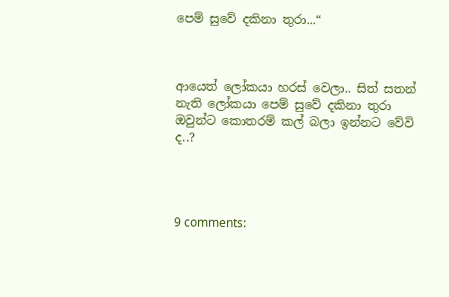පෙම් සුවේ දකිනා තුරා...“



ආයෙත් ලෝකයා හරස් වෙලා.. සිත් සතන් නැති ලෝකයා පෙම් සුවේ දකිනා තුරා ඔවුන්ට කොතරම් කල් බලා ඉන්නට වේවි ද..?




9 comments: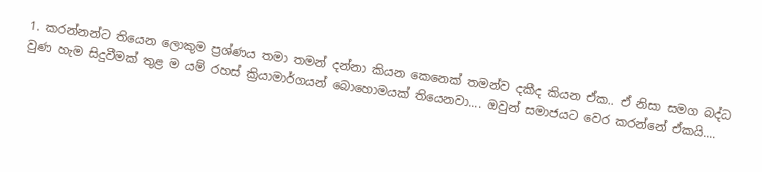1. කරන්නන්ට තියෙන ලොකුම ප්‍රශ්ණය තමා තමන් දන්නා කියන කෙනෙක් තමන්ව දකීද කියන ඒක.. ඒ නිසා සමග බද්ධ වුණ හැම සිදුවීමක් තුළ ම යම් රහස් ක්‍රියාමාර්ගයන් බොහොමයක් තියෙනවා.... ඔවුන් සමාජයට වෙර කරන්නේ ඒකයි....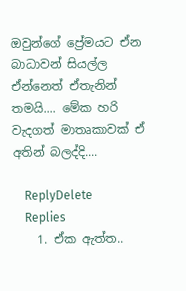ඔවුන්ගේ ප්‍රේමයට ඒන බාධාවන් සියල්ල ඒන්නෙත් ඒතැනින් තමයි.... මේක හරි වැදගත් මාතෘකාවක් ඒ අතින් බලද්දි....

    ReplyDelete
    Replies
    1. ඒක ඇත්ත..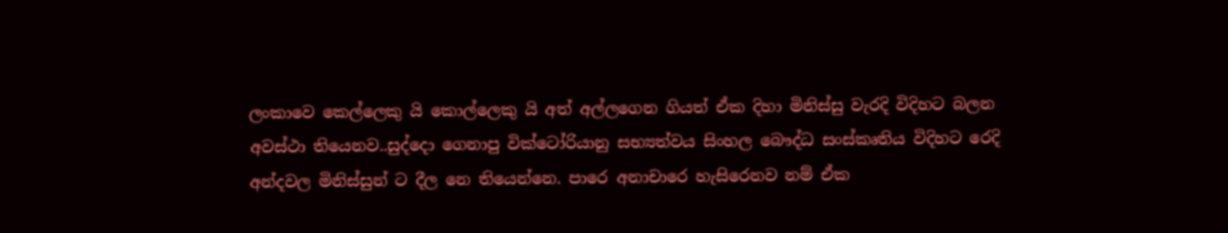ලංකාවෙ කෙල්ලෙකු යි කොල්ලෙකු යි අත් අල්ලගෙන ගියත් ඒක දිහා මිනිස්සු වැරදි විදිහට බලන අවස්ථා තියෙනව..සුද්දො ගෙනාපු වික්ටෝරියානු සභ්‍යත්වය සිංහල බෞද්ධ සංස්කෘතිය විදිහට රෙදි අන්දවල මිනිස්සුන් ට දීල නෙ තියෙන්නෙ. පාරෙ අනාචාරෙ හැසිරෙනව නම් ඒක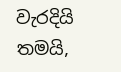වැරදියි තමයි,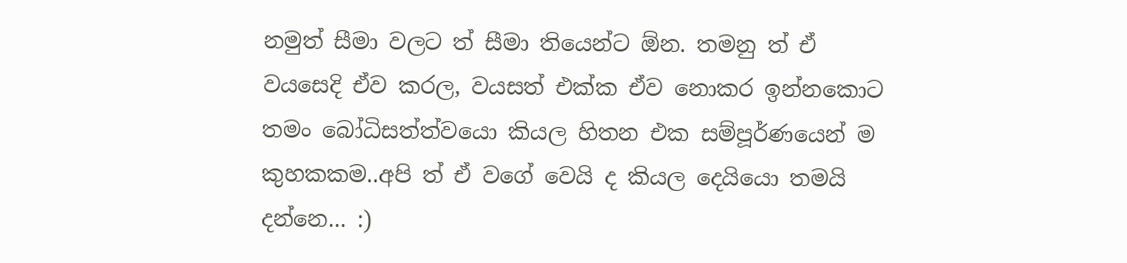නමුත් සීමා වලට ත් සීමා තියෙන්ට ඕන. තමනු ත් ඒ වයසෙදි ඒව කරල, වයසත් එක්ක ඒව නොකර ඉන්නකොට තමං බෝධිසත්ත්වයො කියල හිතන එක සම්පූර්ණයෙන් ම කුහකකම..අපි ත් ඒ වගේ වෙයි ද කියල දෙයියො තමයි දන්නෙ... :)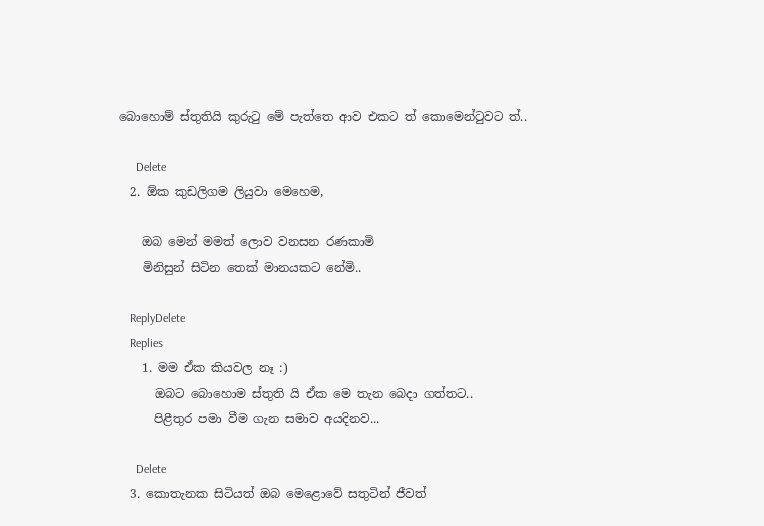බොහොම් ස්තුතියි කුරුටු මේ පැත්තෙ ආව එකට ත් කොමෙන්ටුවට ත්..

      Delete
  2. ඕක කුඩලිගම ලියුවා මෙහෙම,

    ඔබ මෙන් මමත් ලොව වනසන රණකාමි
    මිනිසුන් සිටින තෙක් මානයකට නේමි..

    ReplyDelete
    Replies
    1. මම ඒක කියවල නෑ :)
      ඔබට බොහොම ස්තුති යි ඒක මෙ තැන බෙදා ගත්තට..
      පිළීතුර පමා වීම ගැන සමාව අයදිනව...

      Delete
  3. කොතැනක සිටියත් ඔබ මෙළොවේ සතුටින් ජීවත්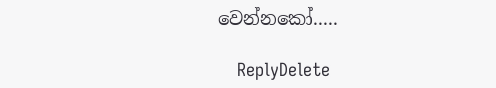වෙන්නකෝ.....

    ReplyDelete